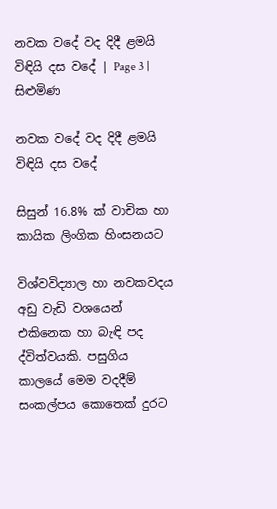නවක වදේ වද දිදී ළමයි විඳියි දස වදේ | Page 3 | සිළුමිණ

නවක වදේ වද දිදී ළමයි විඳියි දස වදේ

සිසුන් 16.8% ක් වාචික හා කායික ලිංගික හිංසනයට

විශ්වවිද්‍යාල හා නවකවදය අඩු වැඩි වශයෙන් එකිනෙක හා බැඳි පද ද්විත්වයකි. පසුගිය කාලයේ මෙම වදදීම් සංකල්පය කොතෙක් දුරට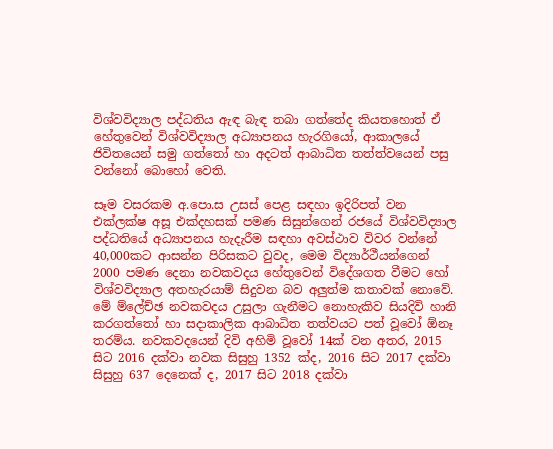විශ්වවිද්‍යාල පද්ධතිය ඇඳ බැඳ තබා ගත්තේද කියතහොත් ඒ හේතුවෙන් විශ්වවිද්‍යාල අධ්‍යාපනය හැරගියෝ, ආකාලයේ ජිවිතයෙන් සමු ගත්තෝ හා අදටත් ආබාධිත තත්ත්වයෙන් පසු වන්නෝ බොහෝ වෙති.

සෑම වසරකම අ.පො.ස උසස් පෙළ සඳහා ඉදිරිපත් වන එක්ලක්ෂ අසූ එක්දහසක් පමණ සිසුන්ගෙන් රජයේ විශ්වවිද්‍යාල පද්ධතියේ අධ්‍යාපනය හැදැරීම සඳහා අවස්ථාව විවර වන්නේ 40,000කට ආසන්න පිරිසකට වුවද, මෙම විද්‍යාර්ථීයන්ගෙන් 2000 පමණ දෙනා නවකවදය හේතුවෙන් විදේශගත වීමට හෝ විශ්වවිද්‍යාල අතහැරයාම් සිදුවන බව අලුත්ම කතාවක් නොවේ. මේ ම්ලේච්ඡ නවකවදය උසුලා ගැනීමට නොහැකිව සියදිවි හානි කරගත්තෝ හා සදාකාලික ආබාධිත තත්වයට පත් වූවෝ ඕනෑ තරම්ය‍. නවකවදයෙන් දිවි අහිමි වූවෝ 14ක් වන අතර, 2015 සිට 2016 දක්වා නවක සිසුහු 1352 ක්ද, 2016 සිට 2017 දක්වා සිසුහු 637 දෙනෙක් ද, 2017 සිට 2018 දක්වා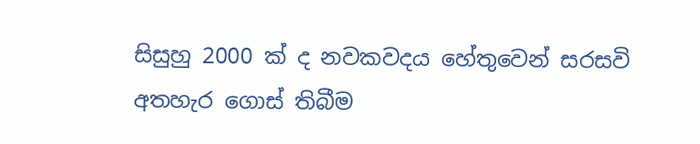සිසුහු 2000 ක් ද නවකවදය හේතුවෙන් සරසවි අතහැර ගොස් තිබීම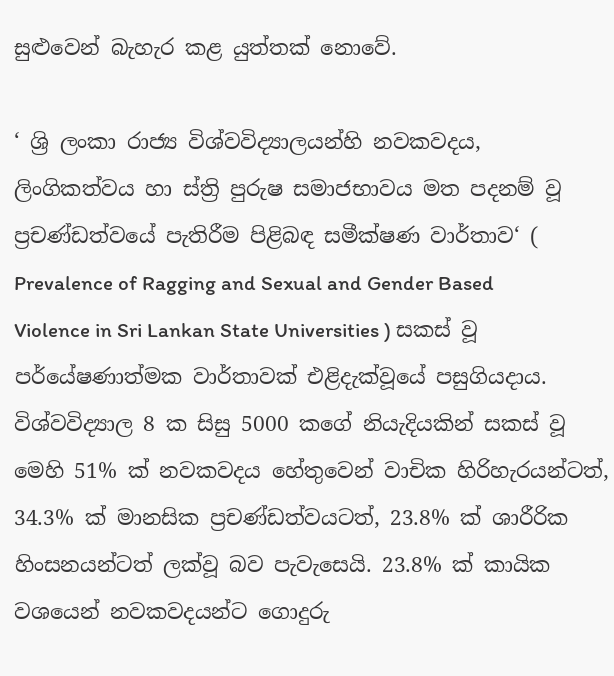සුළුවෙන් බැහැර කළ යුත්තක් නොවේ.

‘ ශ්‍රි ලංකා රාජ්‍ය විශ්වවිද්‍යාලයන්හි නවකවදය, ලිංගිකත්වය හා ස්ත්‍රි පුරුෂ සමාජභාවය මත පදනම් වූ ප්‍රචණ්ඩත්වයේ පැතිරීම පිළිබඳ සමීක්ෂණ වාර්තාව‘ ( Prevalence of Ragging and Sexual and Gender Based Violence in Sri Lankan State Universities ) සකස් වූ පර්යේෂණාත්මක වාර්තාවක් එළිදැක්වූයේ පසුගියදාය. විශ්වවිද්‍යාල 8 ක සිසු 5000 කගේ නියැදියකින් සකස් වූ මෙහි 51% ක් නවකවදය හේතුවෙන් වාචික හිරිහැරයන්ටත්, 34.3% ක් මානසික ප්‍රචණ්ඩත්වයටත්, 23.8% ක් ශාරීරික හිංසනයන්ටත් ලක්වූ බව පැවැසෙයි. 23.8% ක් කායික වශයෙන් නවකවදයන්ට ගොදුරු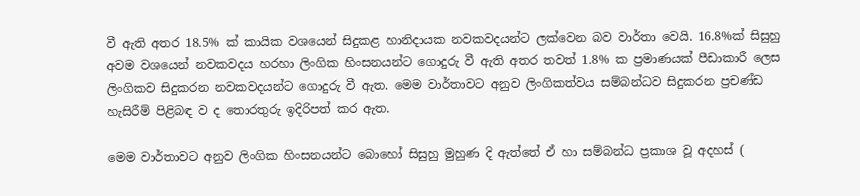වී ඇති අතර 18.5% ක් කායික වශයෙන් සිදුකළ හානිදායක නවකවදයන්ට ලක්වෙන බව වාර්තා වෙයි. 16.8%ක් සිසුහු අවම වශයෙන් නවකවදය හරහා ලිංගික හිංසනයන්ට ගොදුරු වී ඇති අතර තවත් 1.8% ක ප්‍රමාණයක් පීඩාකාරී ලෙස ලිංගිකව සිදුකරන නවකවදයන්ට ගොදුරු වී ඇත. මෙම වාර්තාවට අනුව ලිංගිකත්වය සම්බන්ධව සිදුකරන ප්‍රචණ්ඩ හැසිරීම් පිළිබඳ ව ද තොරතුරු ඉදිරිපත් කර ඇත.

මෙම වාර්තාවට අනුව ලිංගික හිංසනයන්ට බොහෝ සිසුහු මුහුණ දි ඇත්තේ ඒ හා සම්බන්ධ ප්‍රකාශ වූ අදහස් (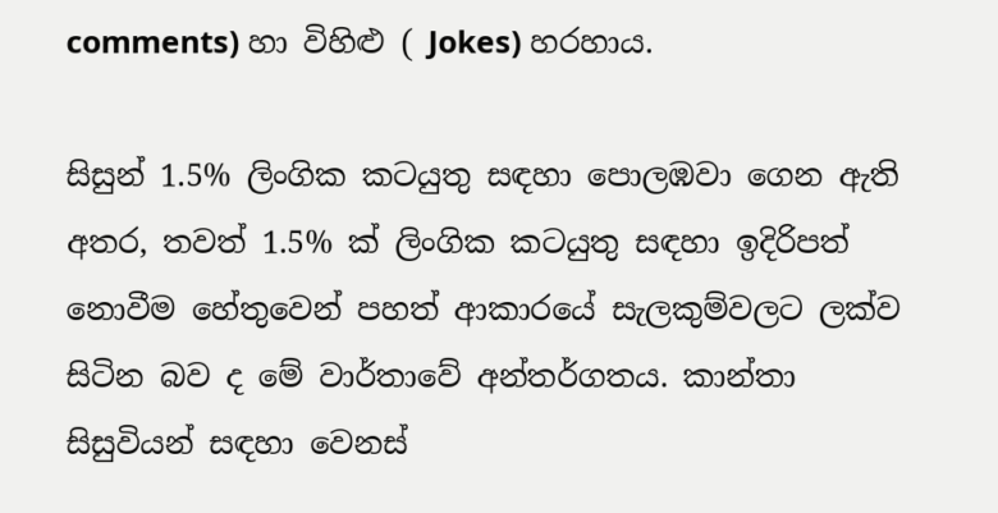comments) හා විහිළු ( Jokes) හරහාය.

සිසුන් 1.5% ලිංගික කටයුතු සඳහා පොලඹවා ගෙන ඇති අතර, තවත් 1.5% ක් ලිංගික කටයුතු සඳහා ඉදිරිපත් නොවීම හේතුවෙන් පහත් ආකාරයේ සැලකුම්වලට ලක්ව සිටින බව ද මේ වාර්තාවේ අන්තර්ගතය. කාන්තා සිසුවියන් සඳහා වෙනස්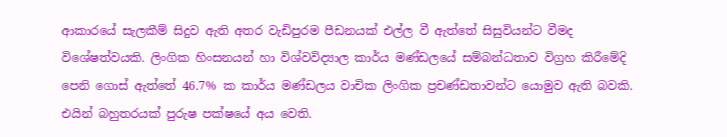ආකාරයේ සැලකීම් සිදුව ඇති අතර වැඩිපුරම පීඩනයක් එල්ල වී ඇත්තේ සිසුවියන්ට වීමද විශේෂත්වයකි. ලිංගික හිංසනයන් හා විශ්වවිද්‍යාල කාර්ය මණ්ඩලයේ සම්බන්ධතාව විග්‍රහ කිරීමේදි පෙනි ගොස් ඇත්තේ 46.7% ක කාර්ය මණ්ඩලය වාචික ලිංගික ප්‍රචණ්ඩතාවන්ට යොමුව ඇති බවකි. එයින් බහුතරයක් පුරුෂ පක්ෂයේ අය වෙති.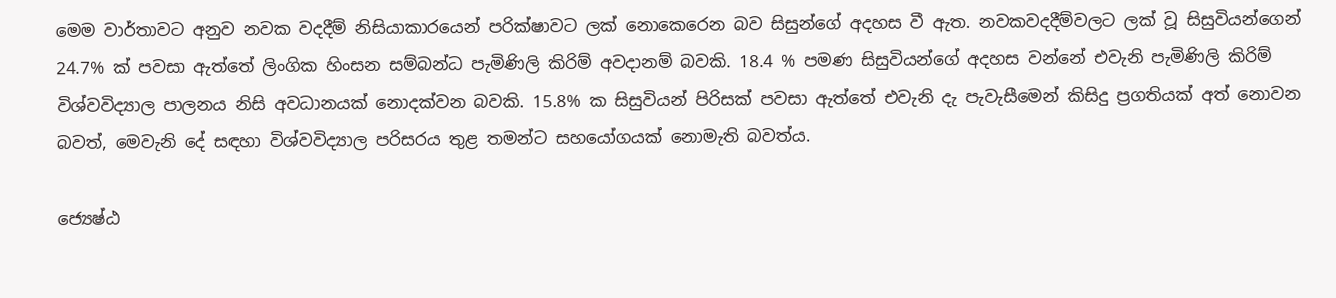මෙම වාර්තාවට අනුව නවක වදදීම් නිසියාකාරයෙන් පරික්ෂාවට ලක් නොකෙරෙන බව සිසුන්ගේ අදහස වී ඇත. නවකවදදීම්වලට ලක් වූ සිසුවියන්ගෙන් 24.7% ක් පවසා ඇත්තේ ලිංගික හිංසන සම්බන්ධ පැමිණිලි කිරිම් අවදානම් බවකි. 18.4 % පමණ සිසුවියන්ගේ අදහස වන්නේ එවැනි පැමිණිලි කිරිම් විශ්වවිද්‍යාල පාලනය නිසි අවධානයක් නොදක්වන බවකි. 15.8% ක සිසුවියන් පිරිසක් පවසා ඇත්තේ එවැනි දැ පැවැසීමෙන් කිසිදු ප්‍රගතියක් අත් නොවන බවත්, මෙවැනි දේ සඳහා විශ්වවිද්‍යාල පරිසරය තුළ තමන්ට සහයෝගයක් නොමැති බවත්ය.

ජ්‍යෙෂ්ඨ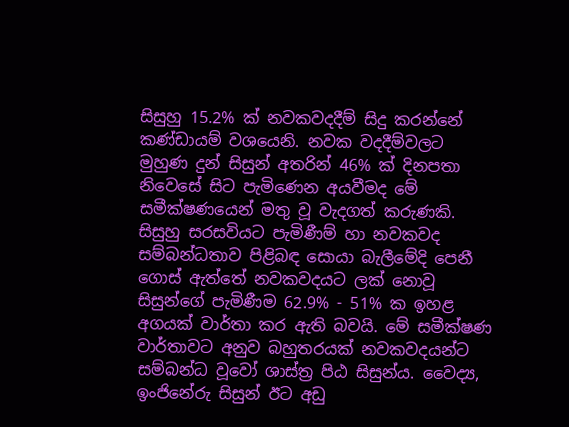සිසුහු 15.2% ක් නවකවදදීම් සිදු කරන්නේ කණ්ඩායම් වශයෙනි. නවක වදදීම්වලට මුහුණ දුන් සිසුන් අතරින් 46% ක් දිනපතා නිවෙසේ සිට පැමිණෙන අයවීමද මේ සමීක්ෂණයෙන් මතු වූ වැදගත් කරුණකි. සිසුහු සරසවියට පැමිණීම් හා නවකවද සම්බන්ධතාව පිළිබඳ සොයා බැලීමේදි පෙනී ගොස් ඇත්තේ නවකවදයට ලක් නොවූ සිසුන්ගේ පැමිණීම 62.9% - 51% ක ඉහළ අගයක් වාර්තා කර ඇති බවයි. මේ සමීක්ෂණ වාර්තාවට අනුව බහුතරයක් නවකවදයන්ට සම්බන්ධ වූවෝ ශාස්ත්‍ර පිඨ සිසුන්ය. වෛද්‍ය, ඉංජිනේරු සිසුන් ඊට අඩු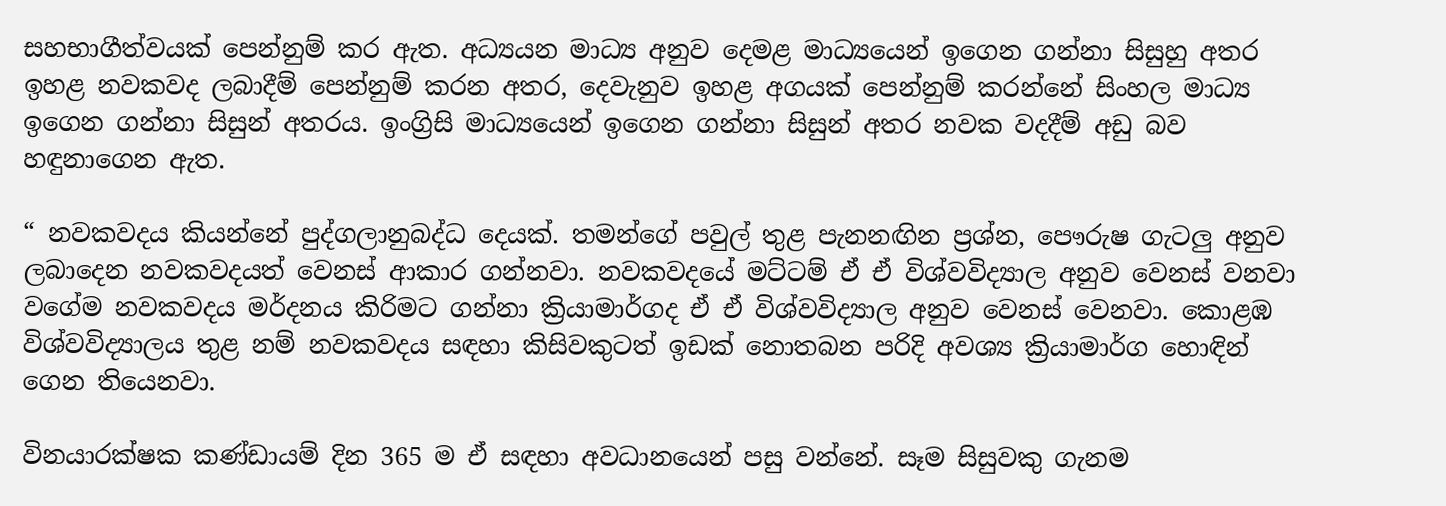සහභාගීත්වයක් පෙන්නුම් කර ඇත. අධ්‍යයන මාධ්‍ය අනුව දෙමළ මාධ්‍යයෙන් ඉගෙන ගන්නා සිසුහු අතර ඉහළ නවකවද ලබාදීම් පෙන්නුම් කරන අතර, දෙවැනුව ඉහළ අගයක් පෙන්නුම් කරන්නේ සිංහල මාධ්‍ය ඉගෙන ගන්නා සිසුන් අතරය. ඉංග්‍රිසි මාධ්‍යයෙන් ඉගෙන ගන්නා සිසුන් අතර නවක වදදීම් අඩු බව හඳුනාගෙන ඇත.

“ නවකවදය කියන්නේ පුද්ගලානුබද්ධ දෙයක්. තමන්ගේ පවුල් තුළ පැනනඟින ප්‍රශ්න, පෞරුෂ ගැටලු අනුව ලබාදෙන නවකවදයත් වෙනස් ආකාර ගන්නවා. නවකවදයේ මට්ටම් ඒ ඒ විශ්වවිද්‍යාල අනුව වෙනස් වනවා වගේම නවකවදය මර්දනය කිරිමට ගන්නා ක්‍රියාමාර්ගද ඒ ඒ විශ්වවිද්‍යාල අනුව වෙනස් වෙනවා. කොළඹ විශ්වවිද්‍යාලය තුළ නම් නවකවදය සඳහා කිසිවකුටත් ඉඩක් නොතබන පරිදි අවශ්‍ය ක්‍රියාමාර්ග හොඳින් ගෙන තියෙනවා.

විනයාරක්ෂක කණ්ඩායම් දින 365 ම ඒ සඳහා අවධානයෙන් පසු වන්නේ. සෑම සිසුවකු ගැනම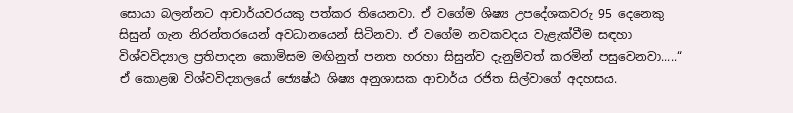සොයා බලන්නට ආචාර්යවරයකු පත්කර තියෙනවා. ඒ වගේම ශිෂ්‍ය උපදේශකවරු 95 දෙනෙකු සිසුන් ගැන නිරන්තරයෙන් අවධානයෙන් සිටිනවා. ඒ වගේම නවකවදය වැළැක්වීම සඳහා විශ්වවිද්‍යාල ප්‍රතිපාදන කොමිසම මඟිනුත් පනත හරහා සිසුන්ව දැනුම්වත් කරමින් පසුවෙනවා.....“ ඒ කොළඹ විශ්වවිද්‍යාලයේ ජ්‍යෙෂ්ඨ ශිෂ්‍ය අනුශාසක ආචාර්ය රජිත සිල්වාගේ අදහසය.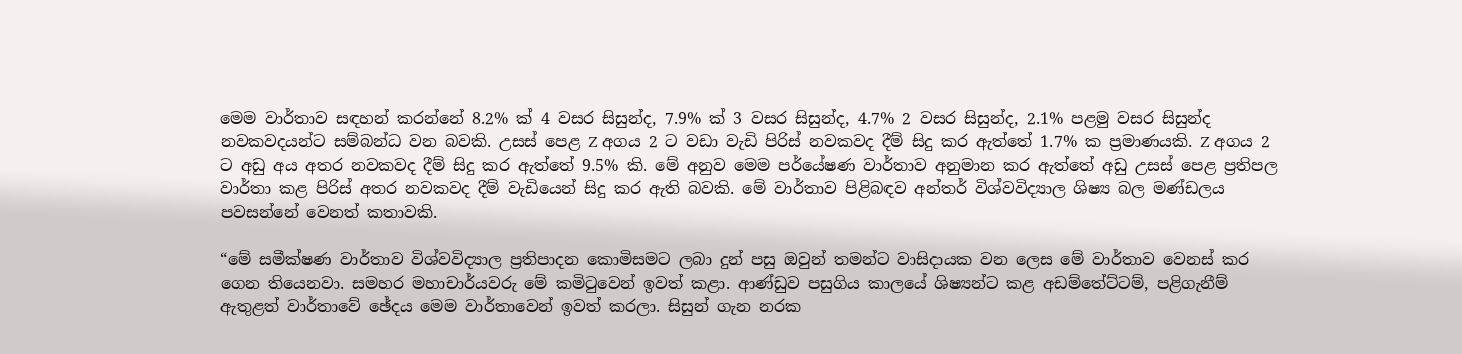මෙම වාර්තාව සඳහන් කරන්නේ 8.2% ක් 4 වසර සිසුන්ද, 7.9% ක් 3 වසර සිසුන්ද, 4.7% 2 වසර සිසුන්ද, 2.1% පළමු වසර සිසුන්ද නවකවදයන්ට සම්බන්ධ වන බවකි. උසස් පෙළ Z අගය 2 ට වඩා වැඩි පිරිස් නවකවද දීම් සිදු කර ඇත්තේ 1.7% ක ප්‍රමාණයකි. Z අගය 2 ට අඩු අය අතර නවකවද දීම් සිදු කර ඇත්තේ 9.5% කි. මේ අනුව මෙම පර්යේෂණ වාර්තාව අනුමාන කර ඇත්තේ අඩු උසස් පෙළ ප්‍රතිපල වාර්තා කළ පිරිස් අතර නවකවද දීම් වැඩියෙන් සිදු කර ඇති බවකි. මේ වාර්තාව පිළිබඳව අන්තර් විශ්වවිද්‍යාල ශිෂ්‍ය බල මණ්ඩලය පවසන්නේ වෙනත් කතාවකි.

“මේ සමීක්ෂණ වාර්තාව විශ්වවිද්‍යාල ප්‍රතිපාදන කොමිසමට ලබා දුන් පසු ඔවුන් තමන්ට වාසිදායක වන ලෙස මේ වාර්තාව වෙනස් කර ගෙන තියෙනවා. සමහර මහාචාර්යවරු මේ කමිටුවෙන් ඉවත් කළා. ආණ්ඩුව පසුගිය කාලයේ ශිෂ්‍යන්ට කළ අඩම්තේට්ටම්, පළිගැනීම් ඇතුළත් වාර්තාවේ ඡේදය මෙම වාර්තාවෙන් ඉවත් කරලා. සිසුන් ගැන නරක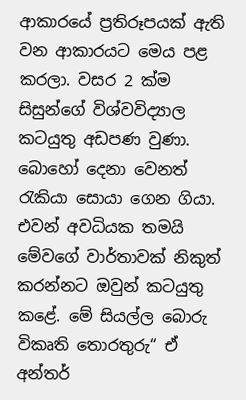ආකාරයේ ප්‍රතිරූපයක් ඇති වන ආකාරයට මෙය පළ කරලා. වසර 2 ක්ම සිසුන්ගේ විශ්වවිද්‍යාල කටයුතු අඩපණ වුණා. බොහෝ දෙනා වෙනත් රැකියා සොයා ගෙන ගියා. එවන් අවධියක තමයි මේවගේ වාර්තාවක් නිකුත් කරන්නට ඔවුන් කටයුතු කළේ. මේ සියල්ල බොරු විකෘති තොරතුරු“ ඒ අන්තර්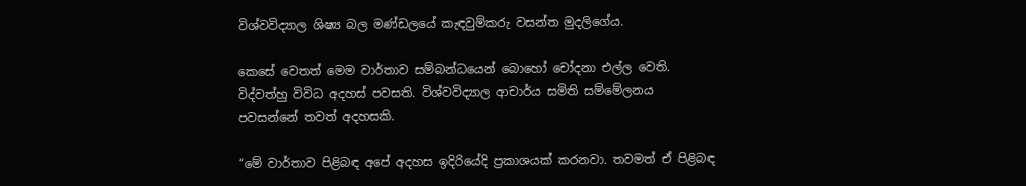විශ්වවිද්‍යාල ශිෂ්‍ය බල මණ්ඩලයේ කැඳවුම්කරු වසන්ත මුදලිගේය.

කෙසේ වෙතත් මෙම වාර්තාව සම්බන්ධයෙන් බොහෝ චෝදනා එල්ල වෙති. විද්වත්හු විවිධ අදහස් පවසති. විශ්වවිද්‍යාල ආචාර්ය සමිති සම්මේලනය පවසන්නේ තවත් අදහසකි.

“මේ වාර්තාව පිළිබඳ අපේ අදහස ඉදිරියේදි ප්‍රකාශයක් කරනවා. තවමත් ඒ පිළිබඳ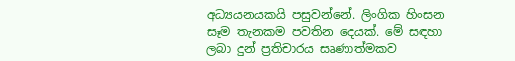අධ්‍යයනයකයි පසුවන්නේ. ලිංගික හිංසන සෑම තැනකම පවතින දෙයක්. මේ සඳහා ලබා දුන් ප්‍රතිචාරය සෘණාත්මකව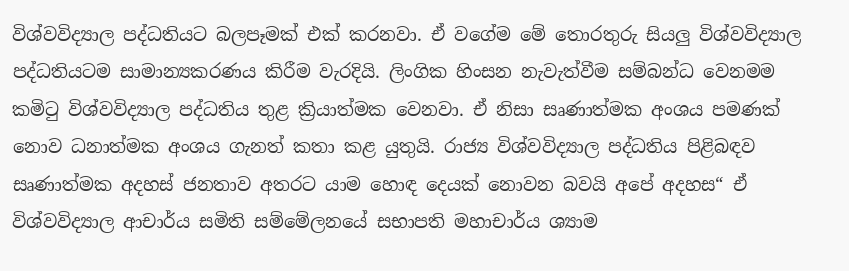විශ්වවිද්‍යාල පද්ධතියට බලපෑමක් එක් කරනවා. ඒ වගේම මේ තොරතුරු සියලු විශ්වවිද්‍යාල පද්ධතියටම සාමාන්‍යකරණය කිරීම වැරදියි. ලිංගික හිංසන නැවැත්වීම සම්බන්ධ වෙනමම කමිටු විශ්වවිද්‍යාල පද්ධතිය තුළ ක්‍රියාත්මක වෙනවා. ඒ නිසා සෘණාත්මක අංශය පමණක් නොව ධනාත්මක අංශය ගැනත් කතා කළ යුතුයි. රාජ්‍ය විශ්වවිද්‍යාල පද්ධතිය පිළිබඳව සෘණාත්මක අදහස් ජනතාව අතරට යාම හොඳ දෙයක් නොවන බවයි අපේ අදහස“ ඒ විශ්වවිද්‍යාල ආචාර්ය සමිති සම්මේලනයේ සභාපති මහාචාර්ය ශ්‍යාම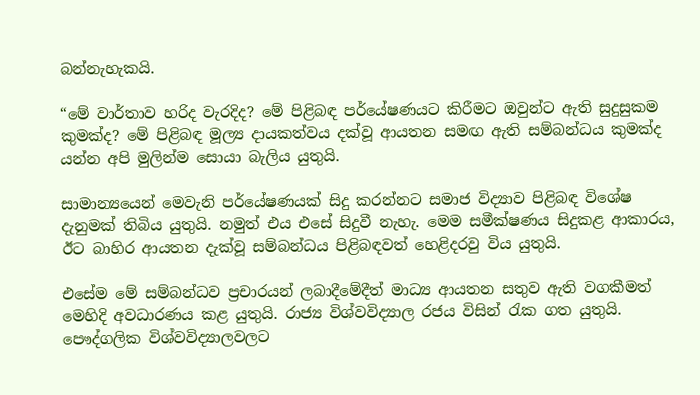බන්නැහැකයි.

“මේ වාර්තාව හරිද වැරදිද? මේ පිළිබඳ පර්යේෂණයට කිරීමට ඔවුන්ට ඇති සුදුසුකම කුමක්ද? මේ පිළිබඳ මූල්‍ය දායකත්වය දක්වූ ආයතන සමඟ ඇති සම්බන්ධය කුමක්ද යන්න අපි මුලින්ම සොයා බැලිය යුතුයි.

සාමාන්‍යයෙන් මෙවැනි පර්යේෂණයක් සිදු කරන්නට සමාජ විද්‍යාව පිළිබඳ විශේෂ දැනුමක් තිබිය යුතුයි. නමුත් එය එසේ සිදුවී නැහැ. මෙම සමීක්ෂණය සිදුකළ ආකාරය, ඊට බාහිර ආයතන දැක්වූ සම්බන්ධය පිළිබඳවත් හෙළිදරවු විය යුතුයි.

එසේම මේ සම්බන්ධව ප්‍රචාරයන් ලබාදීමේදීත් මාධ්‍ය ආයතන සතුව ඇති වගකීමත් මෙහිදි අවධාරණය කළ යුතුයි. රාජ්‍ය විශ්වවිද්‍යාල රජය විසින් රැක ගත යුතුයි. පෞද්ගලික විශ්වවිද්‍යාලවලට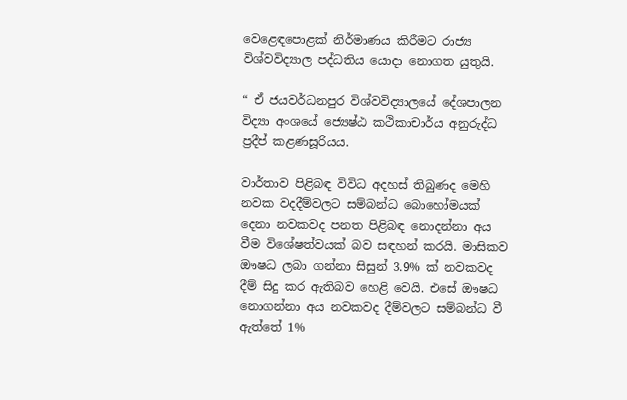වෙළෙඳපොළක් නිර්මාණය කිරීමට රාජ්‍ය විශ්වවිද්‍යාල පද්ධතිය යොදා නොගත යුතුයි.

“ ඒ ජයවර්ධනපුර විශ්වවිද්‍යාලයේ දේශපාලන විද්‍යා අංශයේ ජ්‍යෙෂ්ඨ කථිකාචාර්ය අනුරුද්ධ ප්‍රදීප් කළණසූරියය.

වාර්තාව පිළිබඳ විවිධ අදහස් තිබුණද මෙහි නවක වදදීම්වලට සම්බන්ධ බොහෝමයක් දෙනා නවකවද පනත පිළිබඳ නොදන්නා අය වීම විශේෂත්වයක් බව සඳහන් කරයි. මාසිකව ඖෂධ ලබා ගන්නා සිසුන් 3.9% ක් නවකවද දීම් සිදු කර ඇතිබව හෙළි වෙයි. එසේ ඖෂධ නොගන්නා අය නවකවද දීම්වලට සම්බන්ධ වී ඇත්තේ 1%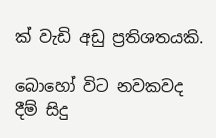ක් වැඩි අඩු ප්‍රතිශතයකි.

බොහෝ විට නවකවද දීම් සිදු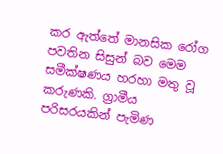කර ඇත්තේ මානසික රෝග පවතින සිසුන් බව මෙම සමීක්ෂණය හරහා මතු වූ කරුණකි. ග්‍රාමීය පරිසරයකින් පැමිණ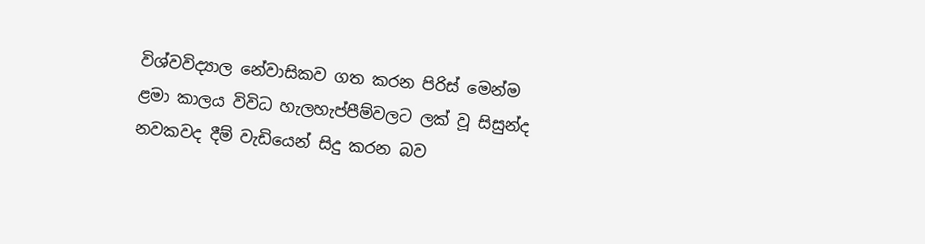විශ්වවිද්‍යාල නේවාසිකව ගත කරන පිරිස් මෙන්ම ළමා කාලය විවිධ හැලහැප්පීම්වලට ලක් වූ සිසුන්ද නවකවද දීම් වැඩියෙන් සිදු කරන බව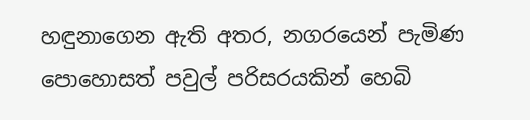හඳුනාගෙන ඇති අතර, නගරයෙන් පැමිණ පොහොසත් පවුල් පරිසරයකින් හෙබි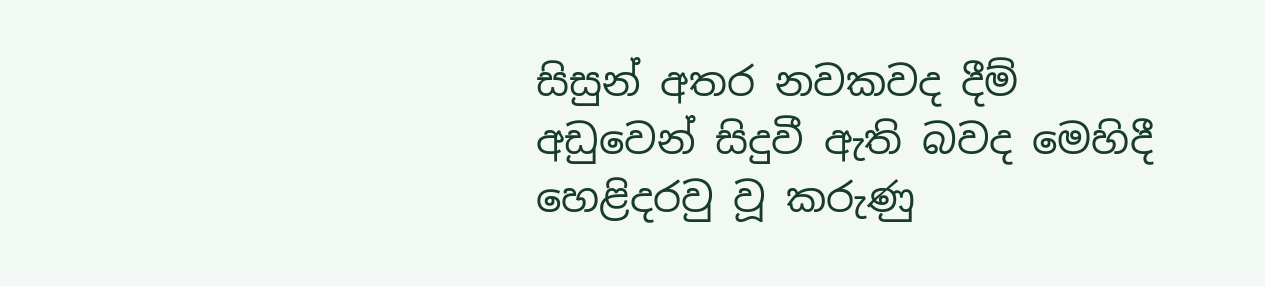සිසුන් අතර නවකවද දීම් අඩු‍වෙන් සිදුවී ඇති බවද මෙහිදී හෙළිදරවු වූ කරුණු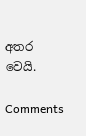අතර වෙයි.

Comments